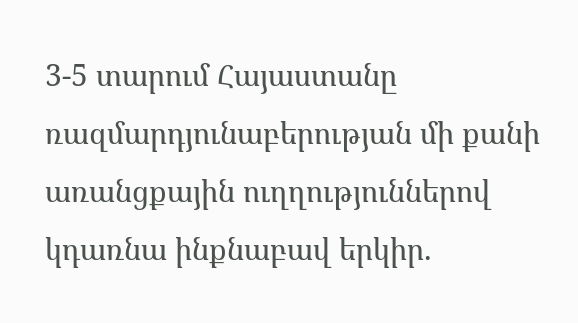3-5 տարում Հայաստանը ռազմարդյունաբերության մի քանի առանցքային ուղղություններով կդառնա ինքնաբավ երկիր.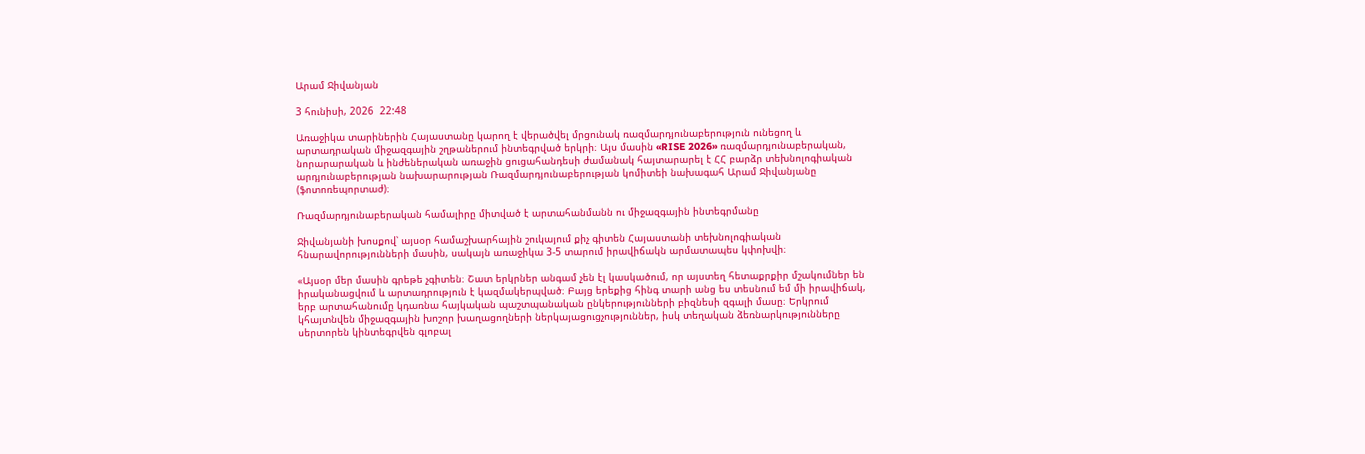Արամ Ջիվանյան

3 հունիսի, 2026  22:48

Առաջիկա տարիներին Հայաստանը կարող է վերածվել մրցունակ ռազմարդյունաբերություն ունեցող և արտադրական միջազգային շղթաներում ինտեգրված երկրի։ Այս մասին «RISE 2026» ռազմարդյունաբերական, նորարարական և ինժեներական առաջին ցուցահանդեսի ժամանակ հայտարարել է ՀՀ բարձր տեխնոլոգիական արդյունաբերության նախարարության Ռազմարդյունաբերության կոմիտեի նախագահ Արամ Ջիվանյանը (ֆոտոռեպորտաժ)։

Ռազմարդյունաբերական համալիրը միտված է արտահանմանն ու միջազգային ինտեգրմանը

Ջիվանյանի խոսքով՝ այսօր համաշխարհային շուկայում քիչ գիտեն Հայաստանի տեխնոլոգիական հնարավորությունների մասին, սակայն առաջիկա 3-5 տարում իրավիճակն արմատապես կփոխվի։

«Այսօր մեր մասին գրեթե չգիտեն։ Շատ երկրներ անգամ չեն էլ կասկածում, որ այստեղ հետաքրքիր մշակումներ են իրականացվում և արտադրություն է կազմակերպված։ Բայց երեքից հինգ տարի անց ես տեսնում եմ մի իրավիճակ, երբ արտահանումը կդառնա հայկական պաշտպանական ընկերությունների բիզնեսի զգալի մասը։ Երկրում կհայտնվեն միջազգային խոշոր խաղացողների ներկայացուցչություններ, իսկ տեղական ձեռնարկությունները սերտորեն կինտեգրվեն գլոբալ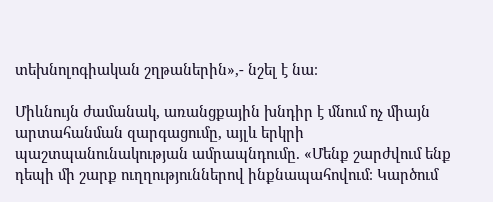տեխնոլոգիական շղթաներին»,- նշել է նա։

Միևնույն ժամանակ, առանցքային խնդիր է մնում ոչ միայն արտահանման զարգացումը, այլև երկրի պաշտպանունակության ամրապնդումը. «Մենք շարժվում ենք դեպի մի շարք ուղղություններով ինքնապահովում։ Կարծում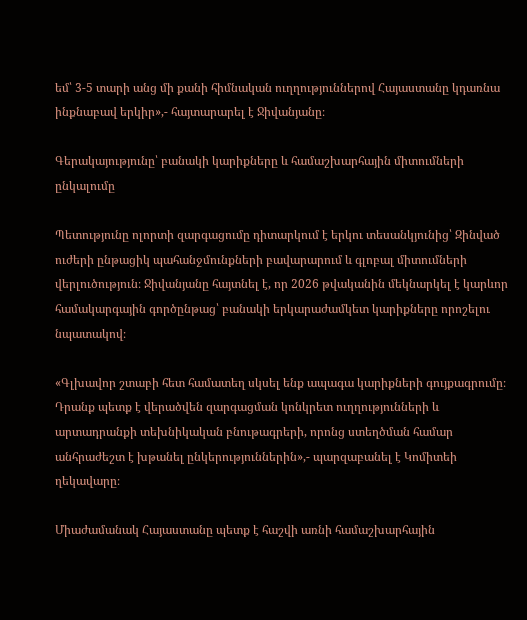եմ՝ 3-5 տարի անց մի քանի հիմնական ուղղություններով Հայաստանը կդառնա ինքնաբավ երկիր»,- հայտարարել է Ջիվանյանը։

Գերակայությունը՝ բանակի կարիքները և համաշխարհային միտումների ընկալումը

Պետությունը ոլորտի զարգացումը դիտարկում է երկու տեսանկյունից՝ Զինված ուժերի ընթացիկ պահանջմունքների բավարարում և գլոբալ միտումների վերլուծություն։ Ջիվանյանը հայտնել է, որ 2026 թվականին մեկնարկել է կարևոր համակարգային գործընթաց՝ բանակի երկարաժամկետ կարիքները որոշելու նպատակով։

«Գլխավոր շտաբի հետ համատեղ սկսել ենք ապագա կարիքների գույքագրումը։ Դրանք պետք է վերածվեն զարգացման կոնկրետ ուղղությունների և արտադրանքի տեխնիկական բնութագրերի, որոնց ստեղծման համար անհրաժեշտ է խթանել ընկերություններին»,- պարզաբանել է Կոմիտեի ղեկավարը։

Միաժամանակ Հայաստանը պետք է հաշվի առնի համաշխարհային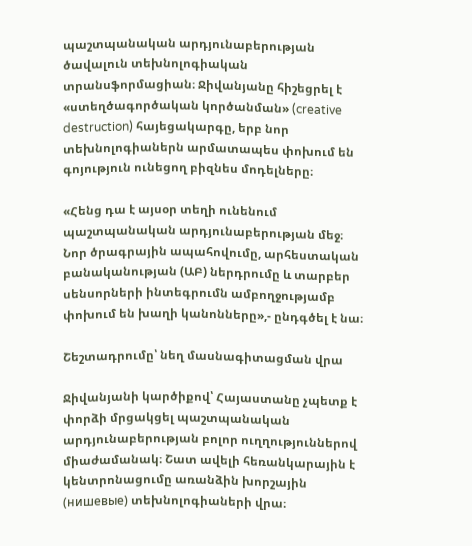պաշտպանական արդյունաբերության ծավալուն տեխնոլոգիական տրանսֆորմացիան։ Ջիվանյանը հիշեցրել է «ստեղծագործական կործանման» (creative destruction) հայեցակարգը, երբ նոր տեխնոլոգիաներն արմատապես փոխում են գոյություն ունեցող բիզնես մոդելները։

«Հենց դա է այսօր տեղի ունենում պաշտպանական արդյունաբերության մեջ։ Նոր ծրագրային ապահովումը, արհեստական բանականության (ԱԲ) ներդրումը և տարբեր սենսորների ինտեգրումն ամբողջությամբ փոխում են խաղի կանոնները»,- ընդգծել է նա։

Շեշտադրումը՝ նեղ մասնագիտացման վրա

Ջիվանյանի կարծիքով՝ Հայաստանը չպետք է փորձի մրցակցել պաշտպանական արդյունաբերության բոլոր ուղղություններով միաժամանակ։ Շատ ավելի հեռանկարային է կենտրոնացումը առանձին խորշային (нишевые) տեխնոլոգիաների վրա։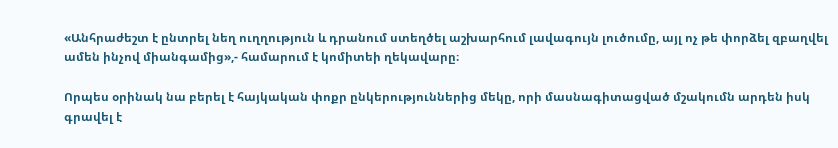«Անհրաժեշտ է ընտրել նեղ ուղղություն և դրանում ստեղծել աշխարհում լավագույն լուծումը, այլ ոչ թե փորձել զբաղվել ամեն ինչով միանգամից»,- համարում է կոմիտեի ղեկավարը։

Որպես օրինակ նա բերել է հայկական փոքր ընկերություններից մեկը, որի մասնագիտացված մշակումն արդեն իսկ գրավել է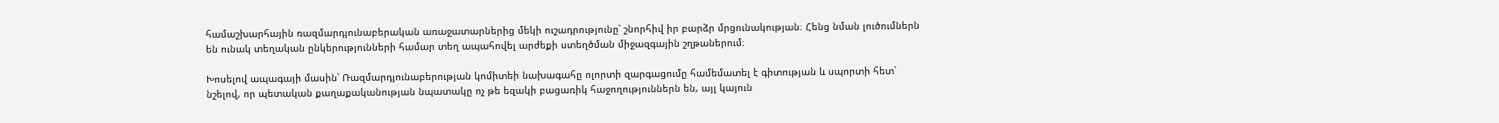համաշխարհային ռազմարդյունաբերական առաջատարներից մեկի ուշադրությունը՝ շնորհիվ իր բարձր մրցունակության։ Հենց նման լուծումներն են ունակ տեղական ընկերությունների համար տեղ ապահովել արժեքի ստեղծման միջազգային շղթաներում։

Խոսելով ապագայի մասին՝ Ռազմարդյունաբերության կոմիտեի նախագահը ոլորտի զարգացումը համեմատել է գիտության և սպորտի հետ՝ նշելով, որ պետական քաղաքականության նպատակը ոչ թե եզակի բացառիկ հաջողություններն են, այլ կայուն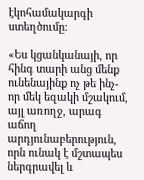էկոհամակարգի ստեղծումը։

«Ես կցանկանայի, որ հինգ տարի անց մենք ունենայինք ոչ թե ինչ-որ մեկ եզակի մշակում, այլ առողջ, արագ աճող արդյունաբերություն, որն ունակ է մշտապես ներգրավել և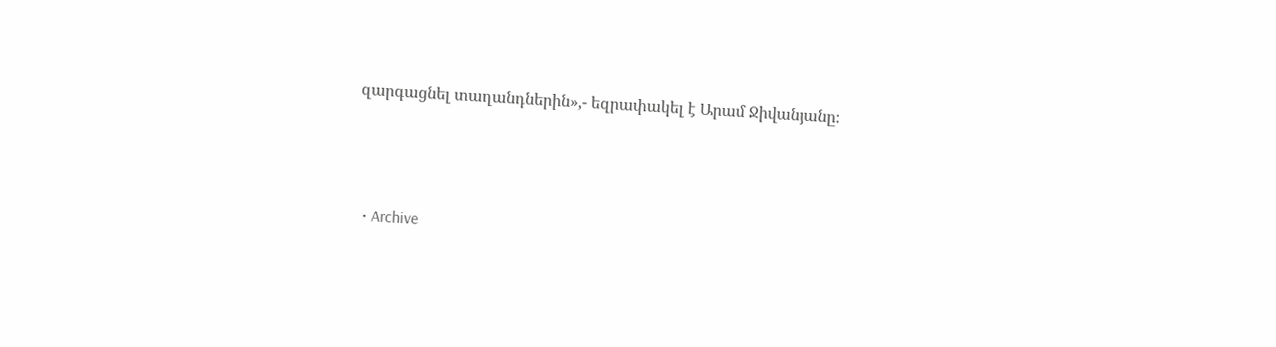զարգացնել տաղանդներին»,- եզրափակել է Արամ Ջիվանյանը։






  • Archive